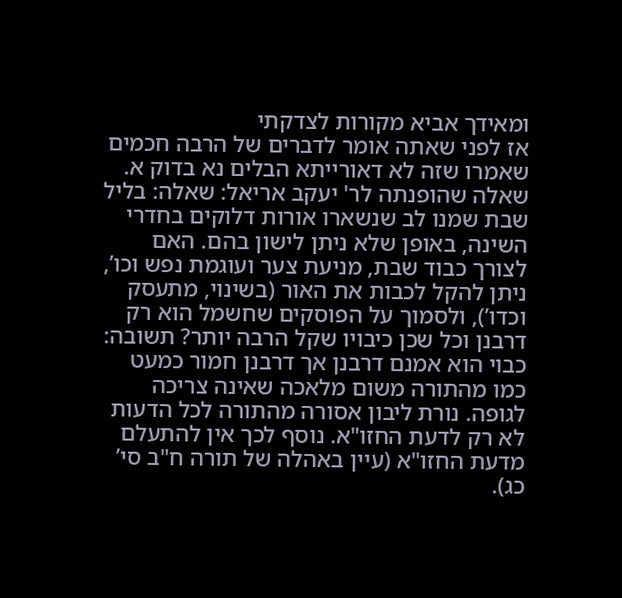ומאידך אביא מקורות לצדקתי
אז לפני שאתה אומר לדברים של הרבה חכמים שאמרו שזה לא דאורייתא הבלים נא בדוק א. שאלה שהופנתה לר' יעקב אריאל: שאלה: בליל שבת שמנו לב שנשארו אורות דלוקים בחדרי השינה, באופן שלא ניתן לישון בהם. האם לצורך כבוד שבת, מניעת צער ועוגמת נפש וכו’, ניתן להקל לכבות את האור (בשינוי, מתעסק וכדו’), ולסמוך על הפוסקים שחשמל הוא רק דרבנן וכל שכן כיבויו שקל הרבה יותר? תשובה: כבוי הוא אמנם דרבנן אך דרבנן חמור כמעט כמו מהתורה משום מלאכה שאינה צריכה לגופה. נורת ליבון אסורה מהתורה לכל הדעות לא רק לדעת החזו"א. נוסף לכך אין להתעלם מדעת החזו"א (עיין באהלה של תורה ח"ב סי’ כג).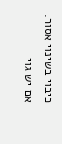כיבוי בשינוי אסור. אם יש גוי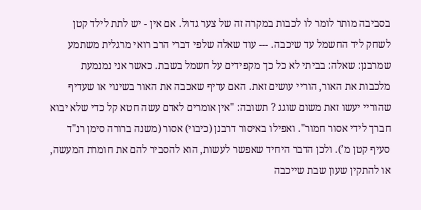בסביבה מותר לומר לו לכבות במקרה זה של צער גדול. אם אין - יש לתת לילד קטן לשחק ליד החשמל עד שיכבה. --- עוד שאלה שלפי דברי הרב רואי מרגלית משתמע שמרבנן: שאלה: בביתי לא כל כך מקפידים על חשמל בשבת. כאשר אני נמנמעת מלכבות את האור, הוריי עושים זאת. האם עדיף שאכבה את האור בשינוי או שעדיף שהוריי יעשו זאת משום שוגג ? תשובה: "אין אומרים לאדם עשה חטא קל כדי שלא יבוא חברך לידי אסור חמור". ואפילו באיסור דרבנן (כיבוי) אסור (משנה ברורה סימן רנ"ד סעיף קטן מ’). ולכן הדבר היחיד שאפשר לעשות, הוא להסביר להם את חומרת המעשה, או להתקין שעון שבת שייכבה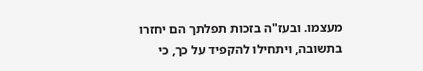מעצמו. ובעז"ה בזכות תפלתך הם יחזרו בתשובה, ויתחילו להקפיד על כך, כי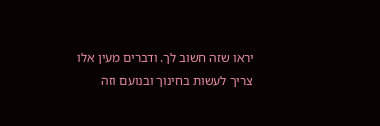יראו שזה חשוב לך. ודברים מעין אלו צריך לעשות בחינוך ובנועם וזה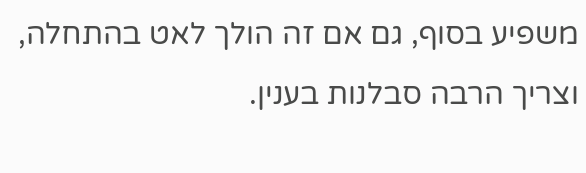משפיע בסוף, גם אם זה הולך לאט בהתחלה, וצריך הרבה סבלנות בענין.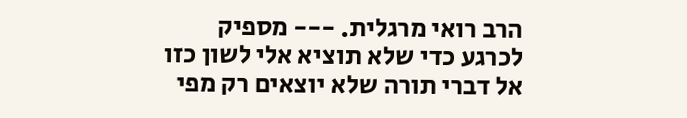הרב רואי מרגלית. --- מספיק לכרגע כדי שלא תוציא אלי לשון כזו אל דברי תורה שלא יוצאים רק מפי